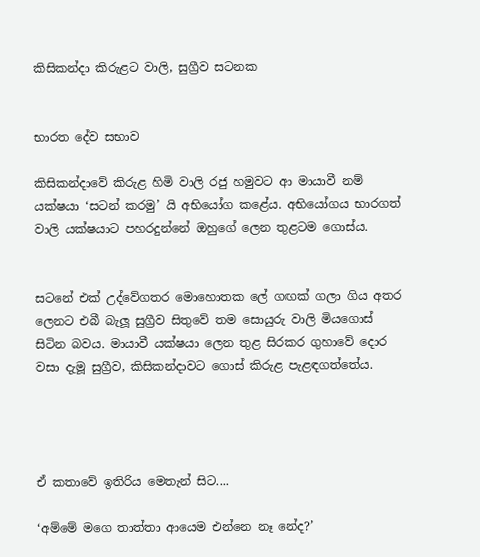කිසිකන්දා කිරුළට වාලි, සුග්‍රීව සටනක


භාරත දේව සභාව

කිසිකන්ද‌ාවේ කිරුළ හිමි වාලි රජු හමුවට ආ මායාවී නම් යක්ෂයා ‘සටන් කරමු’ යි අභියෝග කළේය. අභියෝගය භාරගත් වාලි යක්ෂයාට පහරදුන්නේ ඔහුගේ ලෙන තුළටම ගොස්ය.


සටනේ එක් උද්වේගතර මොහොතක ලේ ගඟක් ගලා ගිය අතර ලෙනට එබී බැලූ සුග්‍රීව සිතුවේ තම සොයුරු වාලි මියගොස් සිටින බවය. මායාවී යක්ෂයා ලෙන තුළ සිරකර ගුහාවේ දොර වසා දැමූ සුග්‍රීව, කිසිකන්දාවට ගොස් කිරුළ පැළඳගත්තේය.




ඒ කතාවේ ඉතිරිය මෙතැන් සිට....

‘අම්මේ මගෙ තාත්තා ආයෙම එන්නෙ නෑ නේද?’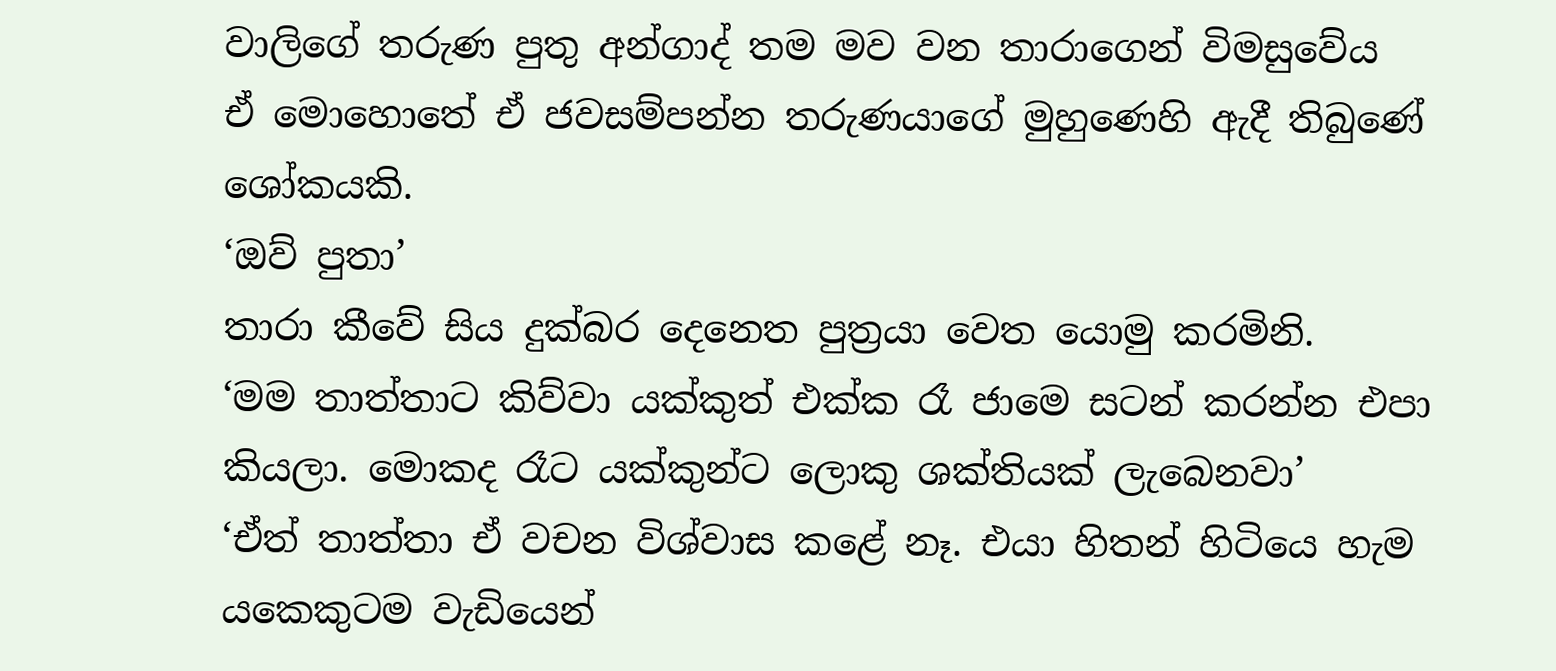වාලිගේ තරුණ පුතු අන්ගාද් තම මව වන තාරාගෙන් විමසුවේය
ඒ මොහොතේ ඒ ජවසම්පන්න තරුණයාගේ මුහුණෙහි ඇදී තිබුණේ ශෝකයකි.
‘ඔව් පුතා’
තාරා කීවේ සිය දුක්බර දෙනෙත පුත්‍රයා වෙත යොමු කරමිනි.
‘මම තාත්තාට කිව්වා යක්කුත් එක්ක රෑ ජාමෙ සටන් කරන්න එපා කියලා. මොකද රෑට යක්කුන්ට ලොකු ශක්තියක් ලැබෙනවා’
‘ඒත් තාත්තා ඒ වචන විශ්වාස කළේ නෑ. එයා හිතන් හිටියෙ හැම යකෙකුටම වැඩියෙන්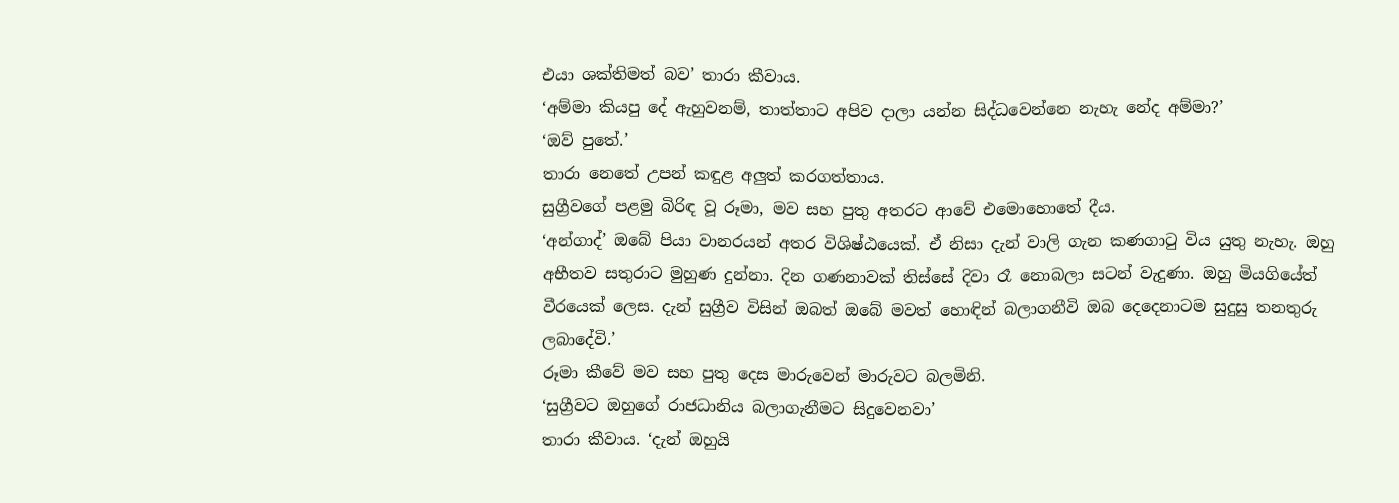එයා ශක්තිමත් බව’ තාරා කීවාය.
‘අම්මා කියපු දේ ඇහුවනම්, තාත්තාට අපිව ද‌ාලා යන්න සිද්ධවෙන්නෙ නැහැ නේද අම්මා?’
‘ඔව් පුතේ.’
තාරා නෙතේ උපන් කඳුළ අලුත් කරගත්තාය.
සුග්‍රීවගේ පළමු බිරිඳ වූ රූමා, මව සහ පුතු අතරට ආවේ එමොහොතේ දීය.
‘අන්ගාද්’ ඔබේ පියා වානරයන් අතර විශිෂ්ඨයෙක්. ඒ නිසා දැන් වාලි ගැන කණගාටු විය යුතු නැහැ. ඔහු අභීතව සතුරාට මුහුණ දුන්නා. දින ගණනාවක් තිස්සේ දිවා රෑ නොබලා සටන් වැදුණා. ඔහු මියගියේත් වීරයෙක් ලෙස. දැන් සුග්‍රීව විසින් ඔබත් ඔබේ මවත් හොඳින් බලාගනීවි ඔබ දෙදෙනාටම සුදුසු තනතුරු ලබාදේවි.’
රූමා කීවේ මව සහ පුතු දෙස මාරුවෙන් මාරුවට බලමිනි.
‘සුග්‍රීවට ඔහුගේ රාජධානිය බලාගැනීමට සිදුවෙනවා’
තාරා කීවාය. ‘දැන් ඔහුයි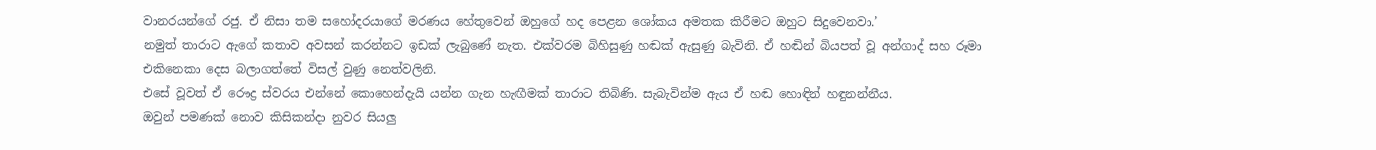වානරයන්ගේ රජු. ඒ නිසා තම සහෝදරයාගේ මරණය හේතුවෙන් ඔහුගේ හද පෙළන ශෝකය අමතක කිරීමට ඔහුට සිදුවෙනවා.’
නමුත් තාරාට ඇගේ කතාව අවසන් කරන්නට ඉඩක් ලැබුණේ නැත. එක්වරම බිහිසුණු හඬක් ඇසුණු බැවිනි. ඒ හඬින් බියපත් වූ අන්ගාද් සහ රූමා එකිනෙකා දෙස බලාගත්තේ විසල් වුණු නෙත්වලිනි.
එසේ වූවත් ඒ රෞද්‍ර ස්වරය එන්නේ කොහෙන්දැයි යන්න ගැන හැඟීමක් තාරාට තිබිණි. සැබැවින්ම ඇය ඒ හඬ හොඳින් හඳුනන්නීය.
ඔවුන් පමණක් නොව කිසිකන්දා නුවර සියලු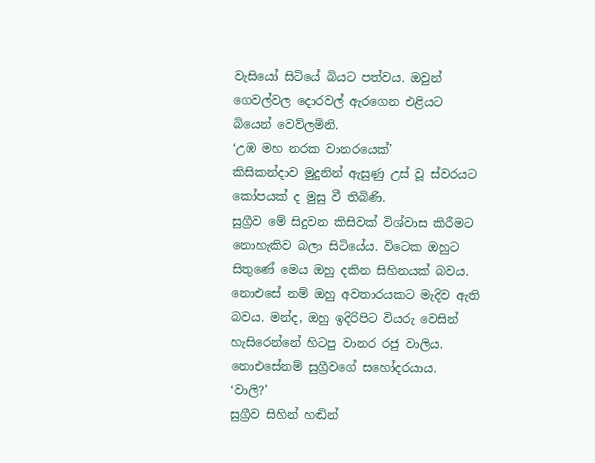වැසියෝ සිටියේ බියට පත්වය. ඔවුන් ගෙවල්වල දොරවල් ඇරගෙන එළියට බියෙන් වෙව්ලමිනි.
‘උඹ මහ නරක වානරයෙක්’
කිසිකන්දාව මුදුනින් ඇසුණු උස් වූ ස්වරයට කෝපයක් ද මුසු වී තිබිණි.
සුග්‍රීව මේ සිදුවන කිසිවක් විශ්වාස කිරීමට නොහැකිව බලා සිටියේය. විටෙක ඔහුට සිතුණේ මෙය ඔහු දකින සිහිනයක් බවය. නොඑසේ නම් ඔහු අවතාරයකට මැදිව ඇති බවය. මන්ද, ඔහු ඉදිරිපිට වියරු වෙසින් හැසිරෙන්නේ හිටපු වානර රජු වාලිය. නොඑසේනම් සුග්‍රීවගේ සහෝදරයාය.
‘වාලි?’
සුග්‍රීව සිහින් හඬින්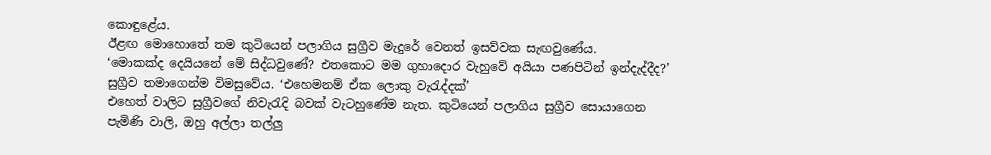කොඳුළේය.
ඊළඟ මොහොතේ තම කුටියෙන් පලාගිය සුග්‍රීව මැදුරේ වෙනත් ඉසව්වක සැඟවුණේය.
‘මොකක්ද දෙයියනේ මේ සිද්ධවුණේ? එතකොට මම ගුහාදොර වැහුවේ අයියා පණපිටින් ඉන්දැද්දීද?’
සුග්‍රීව තමාගෙන්ම විමසුවේය. ‘එහෙමනම් ඒක ලොකු වැරැද්දක්’
එහෙත් වාලිට සුග්‍රීවගේ නිවැරැදි බවක් වැටහුණේම නැත. කුටියෙන් පලාගිය සුග්‍රීව සොයාගෙන පැමිණි වාලි, ඔහු අල්ලා තල්ලු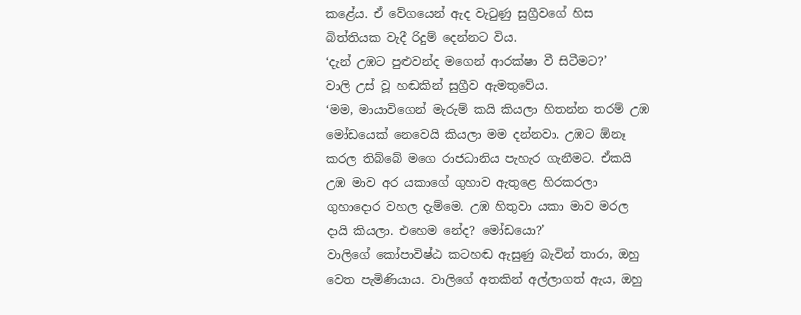කළේය. ඒ වේගයෙන් ඇද වැටුණු සුග්‍රීවගේ හිස බිත්තියක වැදී රිදුම් දෙන්නට විය.
‘දැන් උඹට පුළුවන්ද මගෙන් ආරක්ෂා වී සිටීමට?’
වාලි උස් වූ හඬකින් සුග්‍රීව ඇමතුවේය.
‘මම, මායාවිගෙන් මැරුම් කයි කියලා හිතන්න තරම් උඹ මෝඩයෙක් නෙවෙයි කියලා මම දන්නවා. උඹට ඕනෑ කරල තිබ්බේ මගෙ රාජධානිය පැහැර ගැනීමට. ඒකයි උඹ මාව අර යකාගේ ගුහාව ඇතුළෙ හිරකරලා ගුහාදොර වහල දැම්මෙ. උඹ හිතුවා යකා මාව මරල ද‌ායි කියලා. එහෙම නේද? මෝඩයො?’
වාලිගේ කෝපාවිෂ්ඨ කටහඬ ඇසුණු බැවින් තාරා, ඔහු වෙත පැමිණියාය. වාලිගේ අතකින් අල්ලාගත් ඇය, ඔහු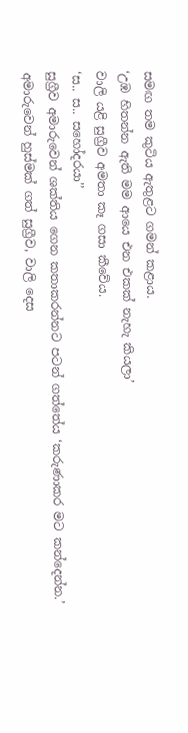සමඟ තම කුටිය ඇතුළට ගමන් කළාය.
‘උඹ හිතන්න ඇති මම ආයෙ එන එකක් නැහැ කියලා’
වාලි යළි සුග්‍රීව අමතා කෑ ගසා කීවේය.
‘ස.. ස.. සහෝදරයා’’
සුග්‍රීව අමාරුවෙන් ශක්තිය ගෙන කතාකරන්නට පටන් ගත්තේය ‘කරුණාකර මට කන්දෙන්න.’
අමාරුවෙන් හුස්මක් ගත් සුග්‍රීව, වාලි දෙස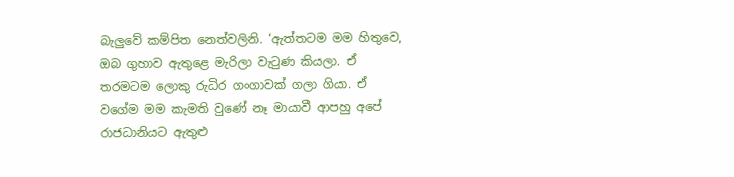බැලුවේ කම්පිත නෙත්වලිනි. ‘ඇත්තටම මම හිතුවෙ, ඔබ ගුහාව ඇතුළෙ මැරිලා වැටුණ කියලා. ඒ තරමටම ලොකු රුධිර ගංගාවක් ගලා ගියා. ඒ වගේම මම කැමති වුණේ නෑ මායාවී ආපහු අපේ රාජධානියට ඇතුළු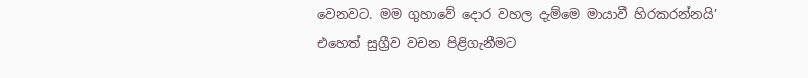වෙනවට. මම ගුහාවේ දොර වහල දැම්මෙ මායාවී හිරකරන්නයි’
එහෙත් සුග්‍රීව වචන පිළිගැනීමට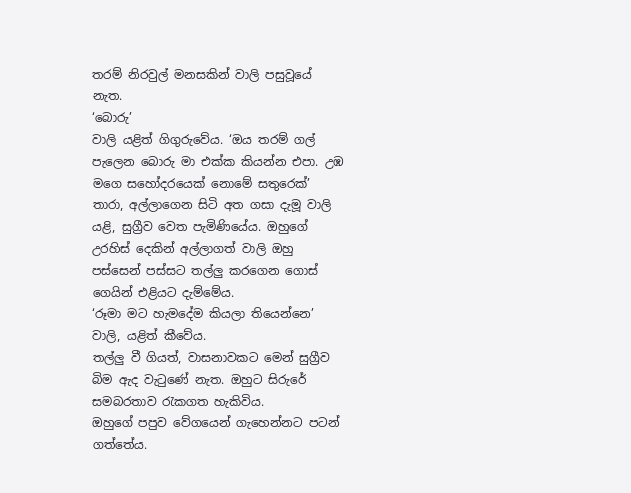තරම් නිරවුල් මනසකින් වාලි පසුවූයේ නැත.
‘බොරු’
වාලි යළිත් ගිගුරුවේය. ‘ඔය තරම් ගල් පැලෙන බොරු මා එක්ක කියන්න එපා. උඹ මගෙ සහෝදරයෙක් නොමේ සතුරෙක්’
තාරා, අල්ලාගෙන සිටි අත ගසා දැමූ වාලි යළි, සුග්‍රීව වෙත පැමිණියේය. ඔහුගේ උරහිස් දෙකින් අල්ලාගත් වාලි ඔහු පස්සෙන් පස්සට තල්ලු කරගෙන ගොස් ගෙයින් එළියට දැම්මේය.
‘රූමා මට හැමදේම කියලා තියෙන්නෙ’
වාලි, යළිත් කීවේය.
තල්ලු වී ගියත්, වාසනාවකට මෙන් සුග්‍රීව බිම ඇද වැටුණේ නැත. ඔහුට සිරුරේ සමබරතාව රැකගත හැකිවිය.
ඔහුගේ පපුව වේගයෙන් ගැහෙන්නට පටන් ගත්තේය.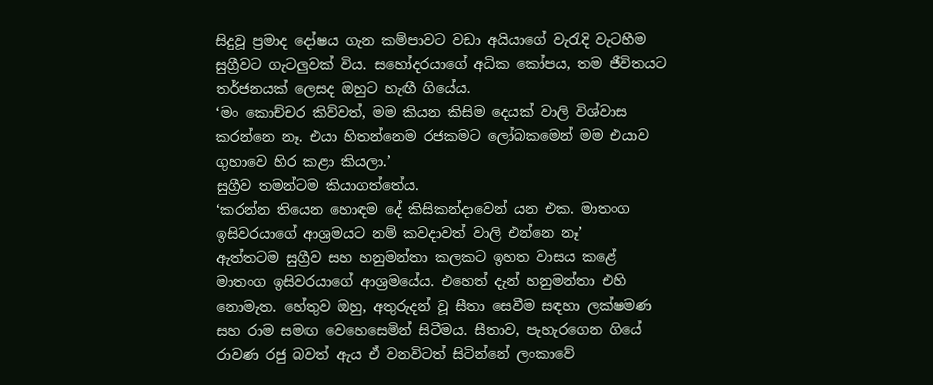සිදුවූ ප්‍රමාද දෝෂය ගැන කම්පාවට වඩා අයියාගේ වැරැදි වැටහීම සුග්‍රීවට ගැටලුවක් විය. සහෝදරයාගේ අධික කෝපය, තම ජීවිතයට තර්ජනයක් ලෙසද ඔහුට හැඟී ගියේය.
‘මං කොච්චර කිව්වත්, මම කියන කිසිම දෙයක් වාලි විශ්වාස කරන්නෙ නෑ. එයා හිතන්නෙම රජකමට ලෝබකමෙන් මම එයාව ගුහාවෙ හිර කළා කියලා.’
සුග්‍රීව තමන්ටම කියාගත්තේය.
‘කරන්න තියෙන හොඳම දේ කිසිකන්දාවෙන් යන එක. මාතංග ඉසිවරයාගේ ආශ්‍රමයට නම් කවද‌ාවත් වාලි එන්නෙ නෑ’
ඇත්තටම සුග්‍රීව සහ හනුමන්තා කලකට ඉහත වාසය කළේ මාතංග ඉසිවරයාගේ ආශ්‍රමයේය. එහෙත් දැන් හනුමන්තා එහි නොමැත. හේතුව ඔහු, අතුරුදන් වූ සීතා සෙවීම සඳහා ලක්ෂමණ සහ රාම සමඟ වෙහෙසෙමින් සිටීමය. සීතාව, පැහැරගෙන ගියේ රාවණ රජු බවත් ඇය ඒ වනවිටත් සිටින්නේ ලංකාවේ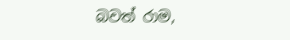බවත් රාම,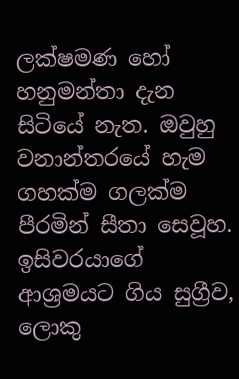ලක්ෂමණ හෝ හනුමන්තා දැන සිටියේ නැත. ඔවුහු වනාන්තරයේ හැම ගහක්ම ගලක්ම පීරමින් සීතා සෙවූහ.
ඉසිවරයාගේ ආශ්‍රමයට ගිය සුග්‍රීව, ලොකු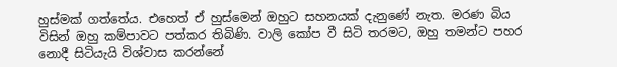හුස්මක් ගත්තේය. එහෙත් ඒ හුස්මෙන් ඔහුට සහනයක් දැනුණේ නැත. මරණ බිය විසින් ඔහු කම්පාවට පත්කර තිබිණි. වාලි කෝප වී සිටි තරමට, ඔහු තමන්ට පහර නොදී සිටියැයි විශ්වාස කරන්නේ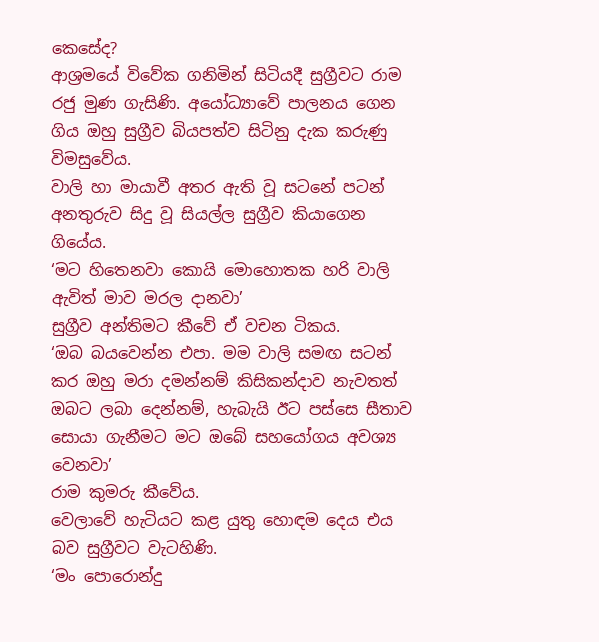කෙසේද?
ආශ්‍රමයේ විවේක ගනිමින් සිටියදී සුග්‍රීවට රාම රජු මුණ ගැසිණි. අයෝධ්‍යාවේ පාලනය ගෙන ගිය ඔහු සුග්‍රීව බියපත්ව සිටිනු දැක කරුණු විමසුවේය.
වාලි හා මායාවී අතර ඇති වූ සටනේ පටන් අනතුරුව සිදු වූ සියල්ල සුග්‍රීව කියාගෙන ගියේය.
‘මට හිතෙනවා කොයි මොහොතක හරි වාලි ඇවිත් මාව මරල දානවා’
සුග්‍රීව අන්තිමට කීවේ ඒ වචන ටිකය.
‘ඔබ බයවෙන්න එපා. මම වාලි සමඟ සටන් කර ඔහු මරා දමන්නම් කිසිකන්ද‌ාව නැවතත් ඔබට ලබා දෙන්නම්, හැබැයි ඊට පස්සෙ සීතාව සොයා ගැනීමට මට ඔබේ සහයෝගය අවශ්‍ය වෙනවා’
රාම කුමරු කීවේය.
වෙලාවේ හැටියට කළ යුතු හොඳම දෙය එය බව සුග්‍රීවට වැටහිණි.
‘මං පොරොන්දු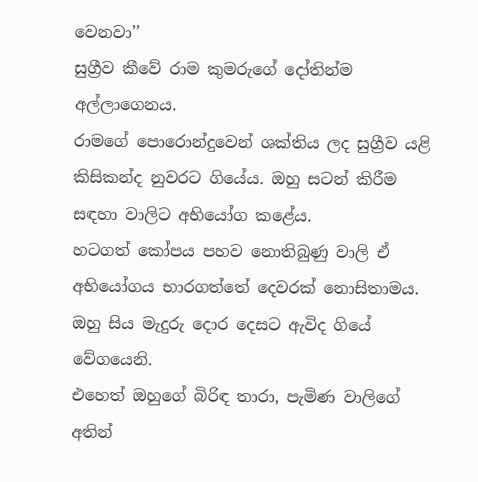වෙනවා’’
සුග්‍රීව කීවේ රාම කුමරුගේ දෝතින්ම අල්ලාගෙනය.
රාමගේ පොරොන්දුවෙන් ශක්තිය ලද සුග්‍රීව යළි කිසිකන්ද නුවරට ගියේය. ඔහු සටන් කිරීම සඳහා වාලිට අභියෝග කළේය.
හටගත් කෝපය පහව නොතිබුණු වාලි ඒ අභියෝගය භාරගත්තේ දෙවරක් නොසිතාමය. ඔහු සිය මැදුරු දොර දෙසට ඇවිද ගියේ වේගයෙනි.
එහෙත් ඔහුගේ බිරිඳ තාරා, පැමිණ වාලිගේ අතින්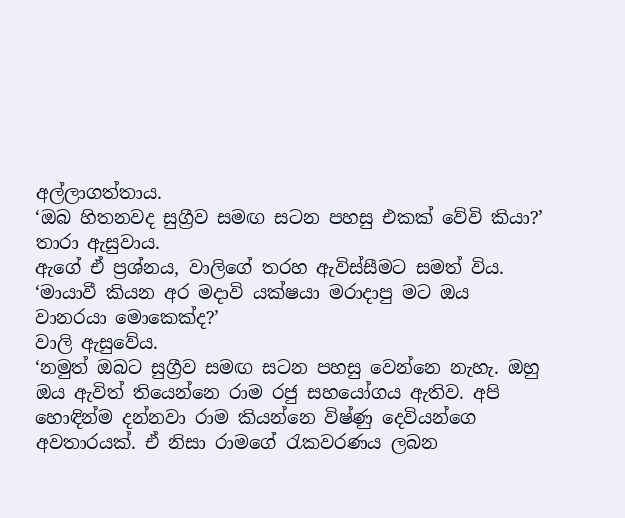අල්ලාගත්තාය.
‘ඔබ හිතනවද සුග්‍රීව සමඟ සටන පහසු එකක් වේවි කියා?’
තාරා ඇසුවාය.
ඇගේ ඒ ප්‍රශ්නය, වාලිගේ තරහ ඇවිස්සීමට සමත් විය.
‘මායාවී කියන අර මදාවි යක්ෂයා මරාදාපු මට ඔය වානරයා මොකෙක්ද?’
වාලි ඇසුවේය.
‘නමුත් ඔබට සුග්‍රීව සමඟ සටන පහසු වෙන්නෙ නැහැ. ඔහු ඔය ඇවිත් තියෙන්නෙ රාම රජු සහයෝගය ඇතිව. අපි හොඳින්ම දන්නවා රාම කියන්නෙ විෂ්ණු දෙවියන්ගෙ අවතාරයක්. ඒ නිසා රාමගේ රැකවරණය ලබන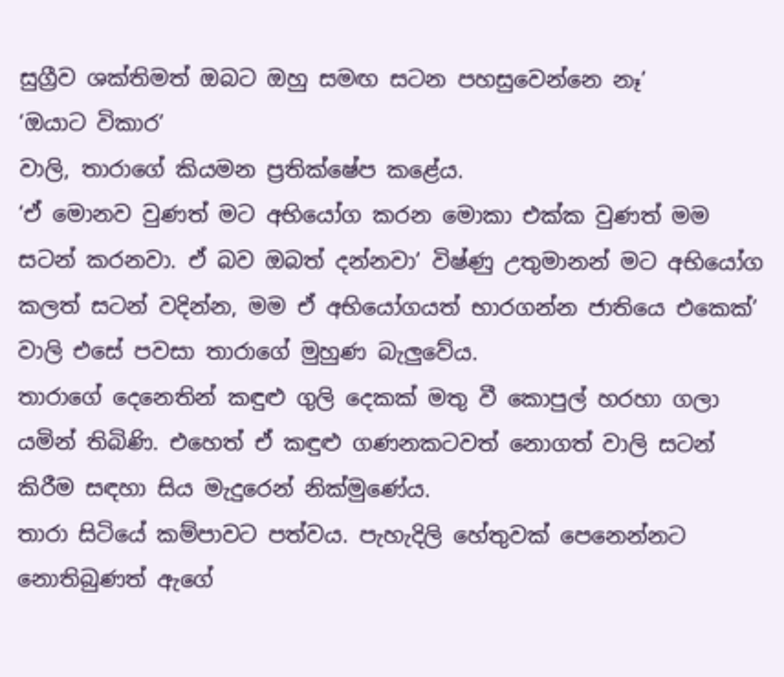සුග්‍රීව ශක්තිමත් ඔබට ඔහු සමඟ සටන පහසුවෙන්නෙ නෑ’
‘ඔයාට විකාර’
වාලි, තාරාගේ කියමන ප්‍රතික්ෂේප කළේය.
‘ඒ මොනව වුණත් මට අභියෝග කරන මොකා එක්ක වුණත් මම සටන් කරනවා. ඒ බව ඔබත් දන්නවා’ විෂ්ණු උතුමානන් මට අභියෝග කලත් සටන් වදින්න, මම ඒ අභියෝගයත් භාරගන්න ජාතියෙ එකෙක්’
වාලි එසේ පවසා තාරාගේ මුහුණ බැලුවේය.
තාරාගේ දෙනෙතින් කඳුළු ගුලි දෙකක් මතු වී කොපුල් හරහා ගලා යමින් තිබිණි. එහෙත් ඒ කඳුළු ගණනකටවත් නොගත් වාලි සටන් කිරීම සඳහා සිය මැදුරෙන් නික්මුණේය.
තාරා සිටියේ කම්පාවට පත්වය. පැහැදිලි හේතුවක් පෙනෙන්නට නොතිබුණත් ඇගේ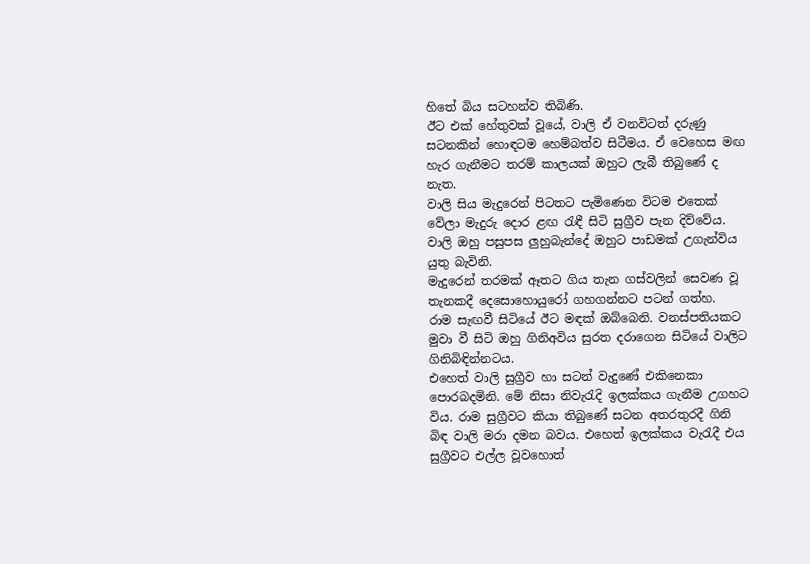හිතේ බිය සටහන්ව තිබිණි.
ඊට එක් හේතුවක් වූයේ, වාලි ඒ වනවිටත් දරුණු සටනකින් හොඳටම හෙම්බත්ව සිටීමය. ඒ වෙහෙස මඟ හැර ගැනීමට තරම් කාලයක් ඔහුට ලැබී තිබුණේ ද නැත.
වාලි සිය මැදුරෙන් පිටතට පැමිණෙන විටම එතෙක් වේලා මැදුරු දොර ළඟ රැඳී සිටි සුග්‍රීව පැන දිව්වේය. වාලි ඔහු පසුපස ලුහුබැන්දේ ඔහුට පාඩමක් උගැන්විය යුතු බැවිනි.
මැදුරෙන් තරමක් ඈතට ගිය තැන ගස්වලින් සෙවණ වූ තැනකදී දෙසොහොයුරෝ ගහගන්නට පටන් ගත්හ.
රාම සැඟවී සිටියේ ඊට මඳක් ඔබ්බෙනි. වනස්පතියකට මුවා වී සිටි ඔහු ගිනිඅවිය සුරත දරාගෙන සිටියේ වාලිට ගිනිබිඳින්නටය.
එහෙත් වාලි සුග්‍රීව හා සටන් වැදුණේ එකිනෙකා පොරබදමිනි. මේ නිසා නිවැරැදි ඉලක්කය ගැනීම උගහට විය. රාම සුග්‍රීවට කියා තිබුණේ සටන අතරතුරදී ගිනි බිඳ වාලි මරා දමන බවය. එහෙත් ඉලක්කය වැරැදී එය සුග්‍රීවට එල්ල වූවහොත්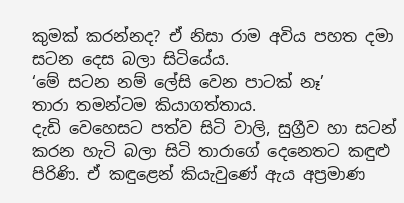කුමක් කරන්නද? ඒ නිසා රාම අවිය පහත දමා සටන දෙස බලා සිටියේය.
‘මේ සටන නම් ලේසි වෙන පාටක් නෑ’
තාරා තමන්ටම කියාගත්තාය.
දැඩි වෙහෙසට පත්ව සිටි වාලි, සුග්‍රීව හා සටන් කරන හැටි බලා සිටි තාරාගේ දෙනෙතට කඳුළු පිරිණි. ඒ කඳුළෙන් කියැවුණේ ඇය අප්‍රමාණ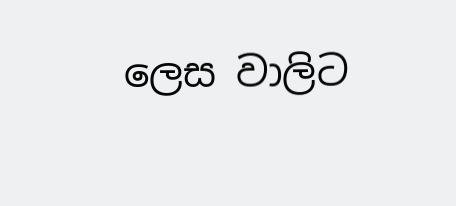ලෙස වාලිට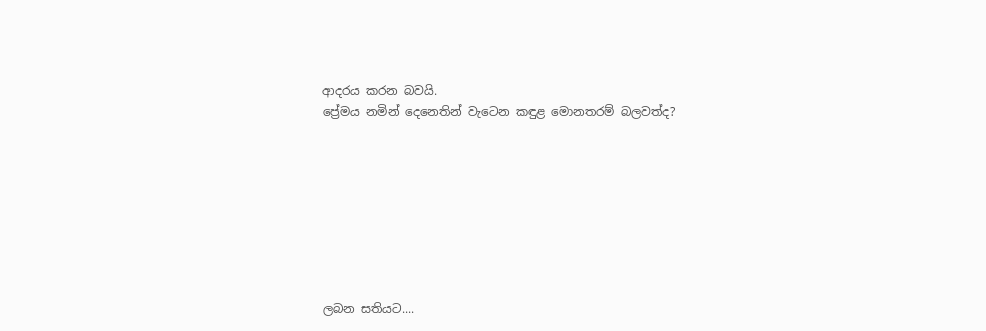ආදරය කරන බවයි.
ප්‍රේමය නමින් දෙනෙතින් වැටෙන කඳුළ මොනතරම් බලවත්ද?








ලබන සතියට....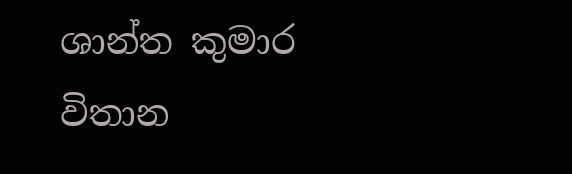ශාන්ත කුමාර විතාන